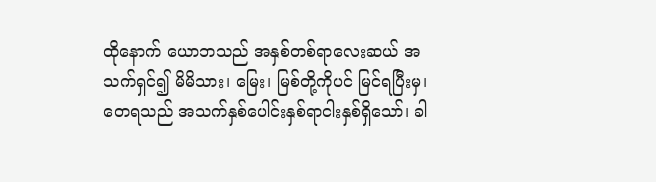ထိုနောက် ယောဘသည် အနှစ်တစ်ရာလေးဆယ် အသက်ရှင်၍ မိမိသား၊ မြေး၊ မြစ်တို့ကိုပင် မြင်ရပြီးမှ၊
တေရသည် အသက်နှစ်ပေါင်းနှစ်ရာငါးနှစ်ရှိသော်၊ ခါ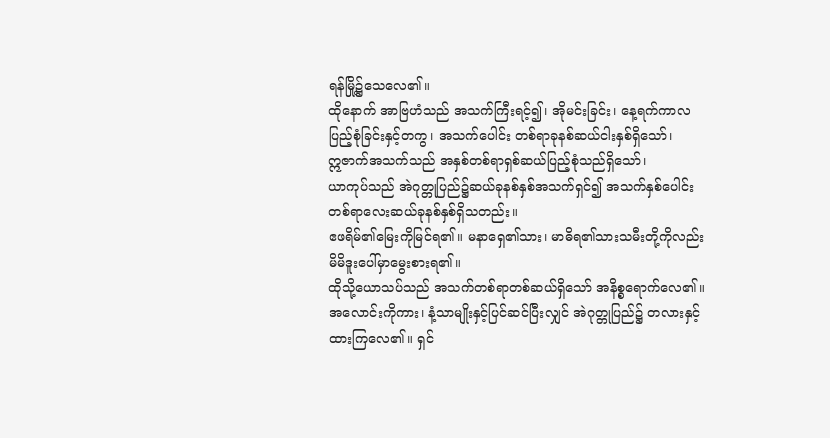ရန်မြို့၌သေလေ၏။
ထိုနောက် အာဗြဟံသည် အသက်ကြီးရင့်၍၊ အိုမင်းခြင်း၊ နေ့ရက်ကာလပြည့်စုံခြင်းနှင့်တကွ၊ အသက်ပေါင်း တစ်ရာခုနစ်ဆယ်ငါးနှစ်ရှိသော်၊
ဣဇာက်အသက်သည် အနှစ်တစ်ရာရှစ်ဆယ်ပြည့်စုံသည်ရှိသော်၊
ယာကုပ်သည် အဲဂုတ္တုပြည်၌ဆယ်ခုနစ်နှစ်အသက်ရှင်၍ အသက်နှစ်ပေါင်း တစ်ရာလေးဆယ်ခုနစ်နှစ်ရှိသတည်း။
ဧဖရိမ်၏မြေးကိုမြင်ရ၏။ မနာရှေ၏သား၊ မာဓိရ၏သားသမီးတို့ကိုလည်း မိမိဒူးပေါ်မှာမွေးစားရ၏။
ထိုသို့ယောသပ်သည် အသက်တစ်ရာတစ်ဆယ်ရှိသော် အနိစ္စရောက်လေ၏။ အလောင်းကိုကား၊ နံ့သာမျိုးနှင့်ပြင်ဆင်ပြီးလျှင် အဲဂုတ္တုပြည်၌ တလားနှင့်ထားကြလေ၏။ ရှင်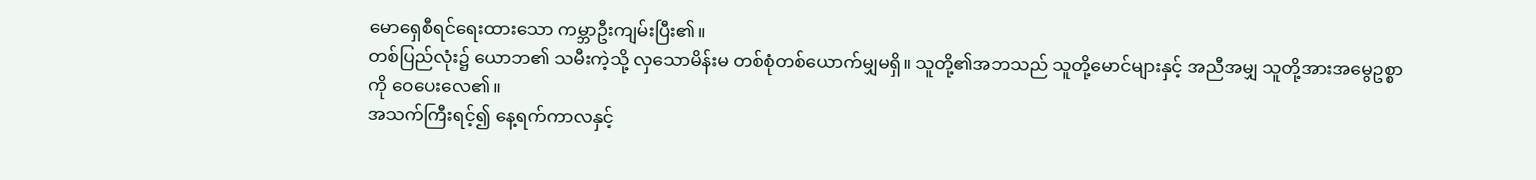မောရှေစီရင်ရေးထားသော ကမ္ဘာဦးကျမ်းပြီး၏။
တစ်ပြည်လုံး၌ ယောဘ၏ သမီးကဲ့သို့ လှသောမိန်းမ တစ်စုံတစ်ယောက်မျှမရှိ။ သူတို့၏အဘသည် သူတို့မောင်များနှင့် အညီအမျှ သူတို့အားအမွေဥစ္စာကို ဝေပေးလေ၏။
အသက်ကြီးရင့်၍ နေ့ရက်ကာလနှင့်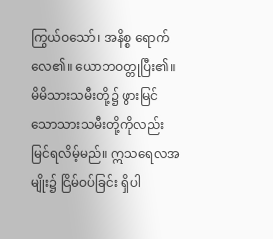ကြွယ်ဝသော်၊ အနိစ္စ ရောက်လေ၏။ ယောဘဝတ္တုပြီး၏။
မိမိသားသမီးတို့၌ ဖွားမြင်သောသားသမီးတို့ကိုလည်း မြင်ရလိမ့်မည်။ ဣသရေလအမျိုး၌ ငြိမ်ဝပ်ခြင်း ရှိပါ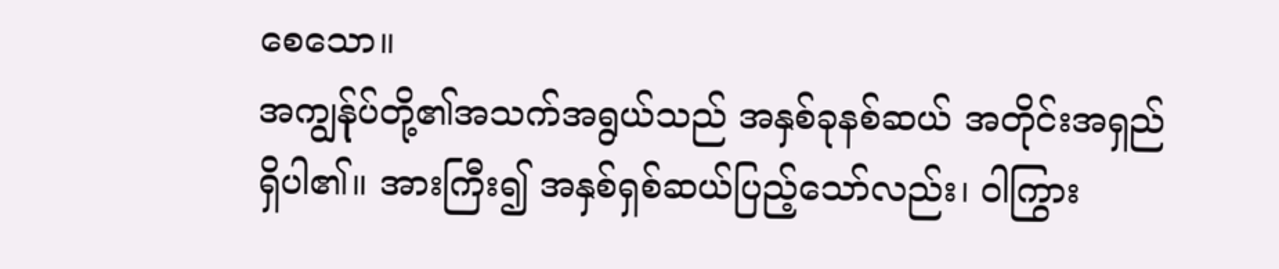စေသော။
အကျွန်ုပ်တို့၏အသက်အရွယ်သည် အနှစ်ခုနစ်ဆယ် အတိုင်းအရှည်ရှိပါ၏။ အားကြီး၍ အနှစ်ရှစ်ဆယ်ပြည့်သော်လည်း၊ ဝါကြွား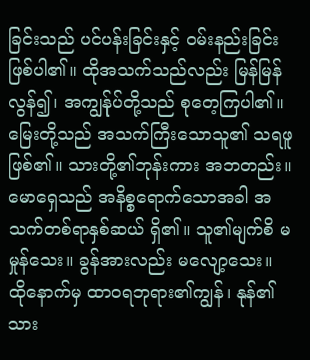ခြင်းသည် ပင်ပန်းခြင်းနှင့် ဝမ်းနည်းခြင်းဖြစ်ပါ၏။ ထိုအသက်သည်လည်း မြန်မြန်လွန်၍၊ အကျွန်ုပ်တို့သည် စုတေ့ကြပါ၏။
မြေးတို့သည် အသက်ကြီးသောသူ၏ သရဖူဖြစ်၏။ သားတို့၏ဘုန်းကား အဘတည်း။
မောရှေသည် အနိစ္စရောက်သောအခါ အသက်တစ်ရာနှစ်ဆယ် ရှိ၏။ သူ၏မျက်စိ မမှုန်သေး။ ခွန်အားလည်း မလျော့သေး။
ထိုနောက်မှ ထာဝရဘုရား၏ကျွန်၊ နုန်၏သား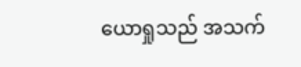ယောရှုသည် အသက်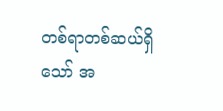တစ်ရာတစ်ဆယ်ရှိသော် အ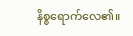နိစ္စရောက်လေ၏။